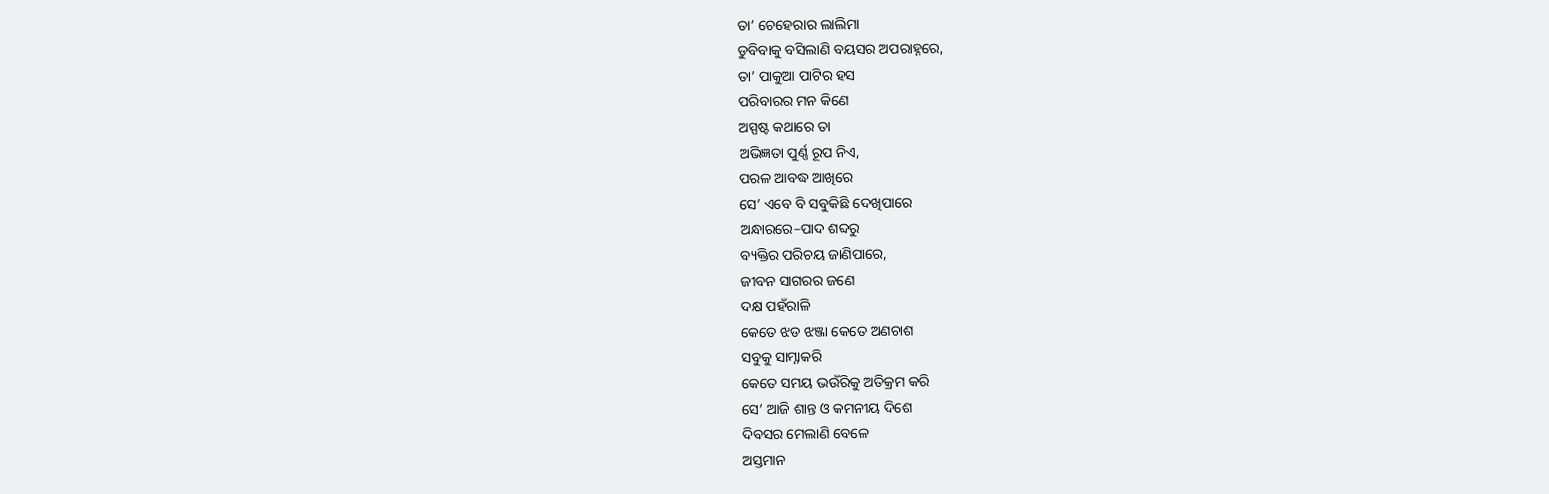ତା’ ଚେହେରାର ଲାଲିମା
ଡୁବିବାକୁ ବସିଲାଣି ବୟସର ଅପରାହ୍ନରେ,
ତା’ ପାକୁଆ ପାଟିର ହସ
ପରିବାରର ମନ କିଣେ
ଅସ୍ପଷ୍ଟ କଥାରେ ତା
ଅଭିଜ୍ଞତା ପୁର୍ଣ୍ଣ ରୂପ ନିଏ,
ପରଳ ଆବଦ୍ଧ ଆଖିରେ
ସେ’ ଏବେ ବି ସବୁକିଛି ଦେଖିପାରେ
ଅନ୍ଧାରରେ–ପାଦ ଶବ୍ଦରୁ
ବ୍ୟକ୍ତିର ପରିଚୟ ଜାଣିପାରେ,
ଜୀବନ ସାଗରର ଜଣେ
ଦକ୍ଷ ପହଁରାଳି
କେତେ ଝଡ ଝଞ୍ଜା କେତେ ଅଣଚାଶ
ସବୁକୁ ସାମ୍ନାକରି
କେତେ ସମୟ ଭଉଁରିକୁ ଅତିକ୍ରମ କରି
ସେ’ ଆଜି ଶାନ୍ତ ଓ କମନୀୟ ଦିଶେ
ଦିବସର ମେଲାଣି ବେଳେ
ଅସ୍ତମାନ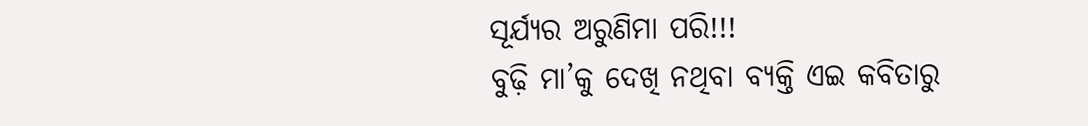ସୂର୍ଯ୍ୟର ଅରୁଣିମା ପରି!!!
ବୁଢ଼ି ମା’କୁ ଦେଖି ନଥିବା ବ୍ୟକ୍ତି ଏଇ କବିତାରୁ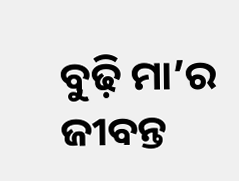ବୁଢ଼ି ମା’ର ଜୀବନ୍ତ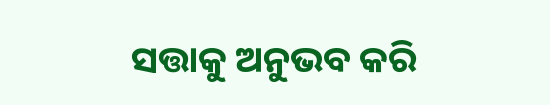ସତ୍ତାକୁ ଅନୁଭବ କରି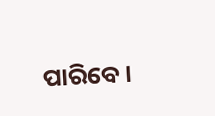ପାରିବେ।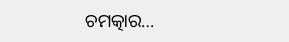ଚମତ୍କାର…